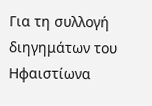Για τη συλλογή διηγημάτων του Ηφαιστίωνα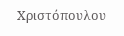Χριστόπουλου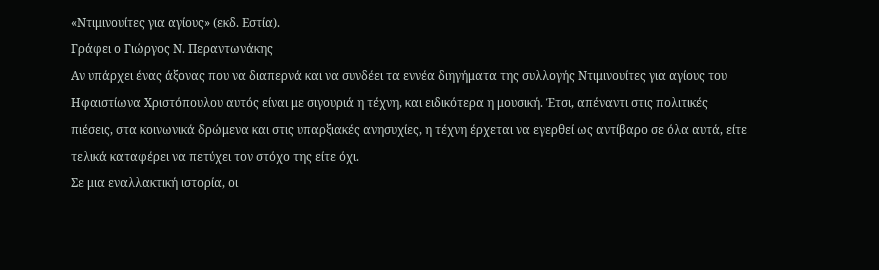«Ντιμινουίτες για αγίους» (εκδ. Εστία).
Γράφει ο Γιώργος Ν. Περαντωνάκης
Αν υπάρχει ένας άξονας που να διαπερνά και να συνδέει τα εννέα διηγήματα της συλλογής Ντιμινουίτες για αγίους του Ηφαιστίωνα Χριστόπουλου αυτός είναι με σιγουριά η τέχνη, και ειδικότερα η μουσική. Έτσι, απέναντι στις πολιτικές πιέσεις, στα κοινωνικά δρώμενα και στις υπαρξιακές ανησυχίες, η τέχνη έρχεται να εγερθεί ως αντίβαρο σε όλα αυτά, είτε τελικά καταφέρει να πετύχει τον στόχο της είτε όχι.
Σε μια εναλλακτική ιστορία, οι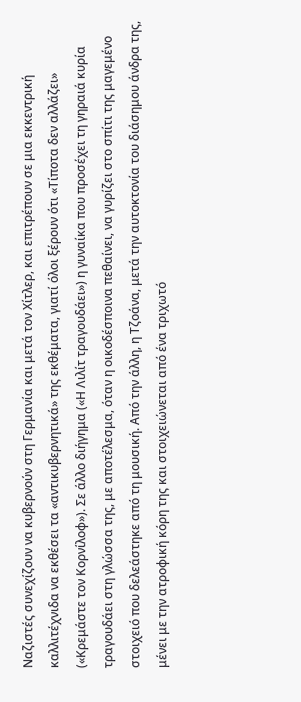Ναζιστές συνεχίζουν να κυβερνούν στη Γερμανία και μετά τον Χίτλερ, και επιτρέπουν σε μια εκκεντρική καλλιτέχνιδα να εκθέσει τα «αντικυβερνητικά» της εκθέματα, γιατί όλοι ξέρουν ότι «Τίποτα δεν αλλάζει» («Κρεμάστε τον Κορνίλοφ»). Σε άλλο διήγημα («Η Λιλίτ τραγουδάει») η γυναίκα που προσέχει τη γηραιά κυρία τραγουδάει στη γλώσσα της, με αποτέλεσμα, όταν η οικοδέσποινα πεθαίνει, να γυρίζει στο σπίτι της μαγεμένο στοιχειό που δελεάστηκε από τη μουσική. Από την άλλη, η Τζοάνα, μετά την αυτοκτονία του διάσημου άνδρα της, μένει με την ατροφική κόρη της και στοιχειώνεται από ένα τριχωτό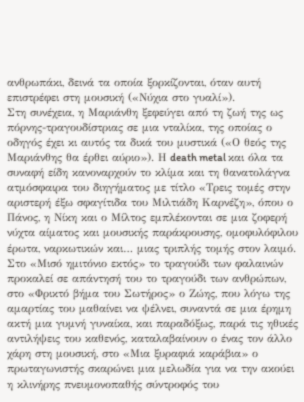ανθρωπάκι, δεινά τα οποία ξορκίζονται, όταν αυτή επιστρέφει στη μουσική («Νύχια στο γυαλί»).
Στη συνέχεια, η Μαριάνθη ξεφεύγει από τη ζωή της ως πόρνης-τραγουδίστριας σε μια νταλίκα, της οποίας ο οδηγός έχει κι αυτός τα δικά του μυστικά («Ο θεός της Μαριάνθης θα έρθει αύριο»). Η death metal και όλα τα συναφή είδη κανοναρχούν το κλίμα και τη θανατολάγνα ατμόσφαιρα του διηγήματος με τίτλο «Τρεις τομές στην αριστερή έξω σφαγίτιδα του Μιλτιάδη Καρνέζη», όπου ο Πάνος, η Νίκη και ο Μίλτος εμπλέκονται σε μια ζοφερή νύχτα αίματος και μουσικής παράκρουσης, ομοφυλόφιλου έρωτα, ναρκωτικών και… μιας τριπλής τομής στον λαιμό. Στο «Μισό ημιτόνιο εκτός» το τραγούδι των φαλαινών προκαλεί σε απάντησή του το τραγούδι των ανθρώπων, στο «Φρικτό βήμα του Σωτήρος» ο Ζώης, που λόγω της αμαρτίας του μαθαίνει να ψέλνει, συναντά σε μια έρημη ακτή μια γυμνή γυναίκα, και παραδόξως, παρά τις ηθικές αντιλήψεις του καθενός, καταλαβαίνουν ο ένας τον άλλο χάρη στη μουσική, στο «Μια ξυραφιά καράβια» ο πρωταγωνιστής σκαρώνει μια μελωδία για να την ακούει η κλινήρης πνευμονοπαθής σύντροφός του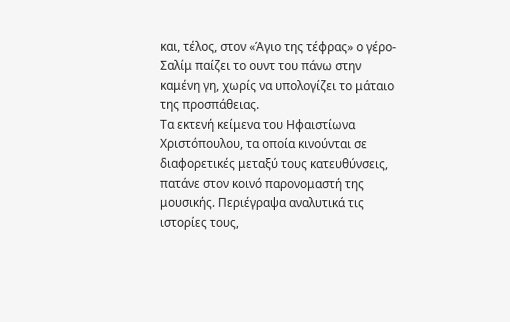και, τέλος, στον «Άγιο της τέφρας» ο γέρο-Σαλίμ παίζει το ουντ του πάνω στην καμένη γη, χωρίς να υπολογίζει το μάταιο της προσπάθειας.
Τα εκτενή κείμενα του Ηφαιστίωνα Χριστόπουλου, τα οποία κινούνται σε διαφορετικές μεταξύ τους κατευθύνσεις, πατάνε στον κοινό παρονομαστή της μουσικής. Περιέγραψα αναλυτικά τις ιστορίες τους,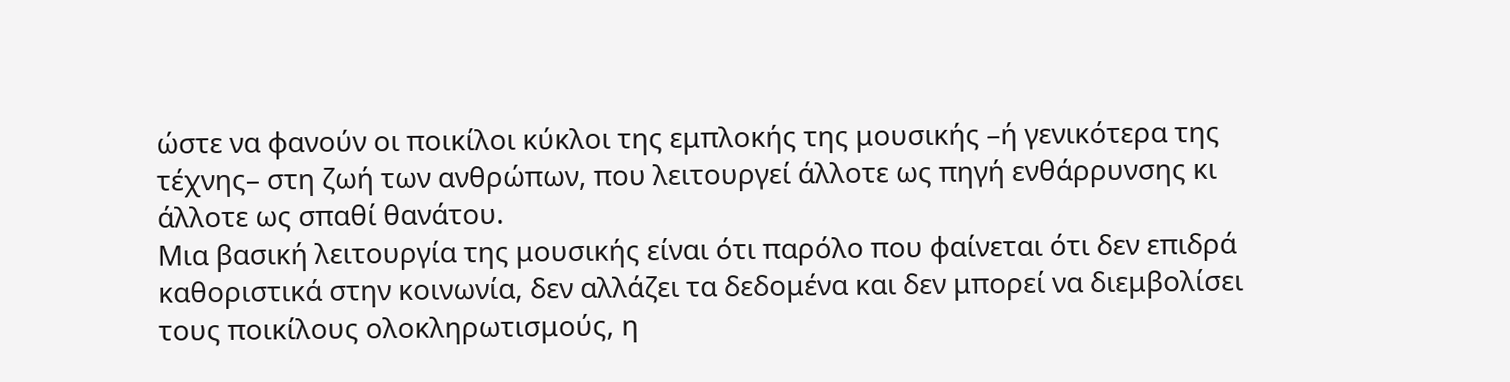ώστε να φανούν οι ποικίλοι κύκλοι της εμπλοκής της μουσικής –ή γενικότερα της τέχνης– στη ζωή των ανθρώπων, που λειτουργεί άλλοτε ως πηγή ενθάρρυνσης κι άλλοτε ως σπαθί θανάτου.
Μια βασική λειτουργία της μουσικής είναι ότι παρόλο που φαίνεται ότι δεν επιδρά καθοριστικά στην κοινωνία, δεν αλλάζει τα δεδομένα και δεν μπορεί να διεμβολίσει τους ποικίλους ολοκληρωτισμούς, η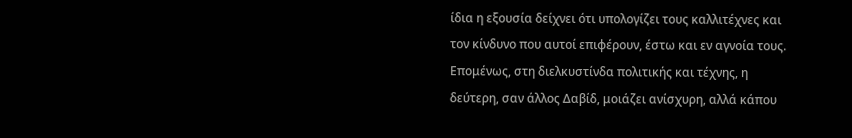ίδια η εξουσία δείχνει ότι υπολογίζει τους καλλιτέχνες και τον κίνδυνο που αυτοί επιφέρουν, έστω και εν αγνοία τους. Επομένως, στη διελκυστίνδα πολιτικής και τέχνης, η δεύτερη, σαν άλλος Δαβίδ, μοιάζει ανίσχυρη, αλλά κάπου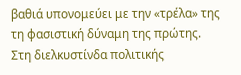βαθιά υπονομεύει με την «τρέλα» της τη φασιστική δύναμη της πρώτης.
Στη διελκυστίνδα πολιτικής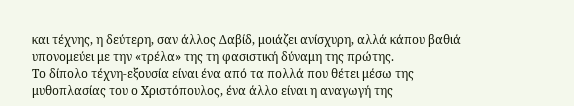και τέχνης, η δεύτερη, σαν άλλος Δαβίδ, μοιάζει ανίσχυρη, αλλά κάπου βαθιά υπονομεύει με την «τρέλα» της τη φασιστική δύναμη της πρώτης.
Το δίπολο τέχνη-εξουσία είναι ένα από τα πολλά που θέτει μέσω της μυθοπλασίας του ο Χριστόπουλος, ένα άλλο είναι η αναγωγή της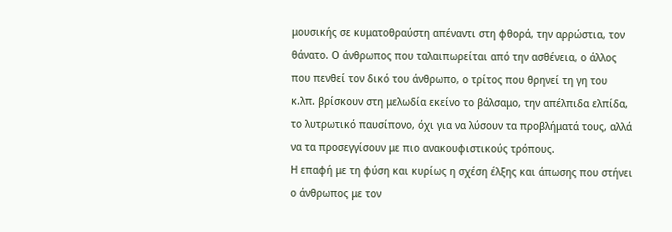μουσικής σε κυματοθραύστη απέναντι στη φθορά, την αρρώστια, τον θάνατο. Ο άνθρωπος που ταλαιπωρείται από την ασθένεια, ο άλλος που πενθεί τον δικό του άνθρωπο, ο τρίτος που θρηνεί τη γη του κ.λπ. βρίσκουν στη μελωδία εκείνο το βάλσαμο, την απέλπιδα ελπίδα, το λυτρωτικό παυσίπονο, όχι για να λύσουν τα προβλήματά τους, αλλά να τα προσεγγίσουν με πιο ανακουφιστικούς τρόπους.
Η επαφή με τη φύση και κυρίως η σχέση έλξης και άπωσης που στήνει ο άνθρωπος με τον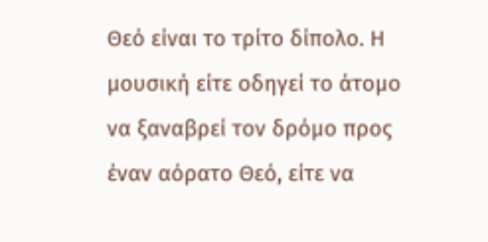Θεό είναι το τρίτο δίπολο. Η μουσική είτε οδηγεί το άτομο να ξαναβρεί τον δρόμο προς έναν αόρατο Θεό, είτε να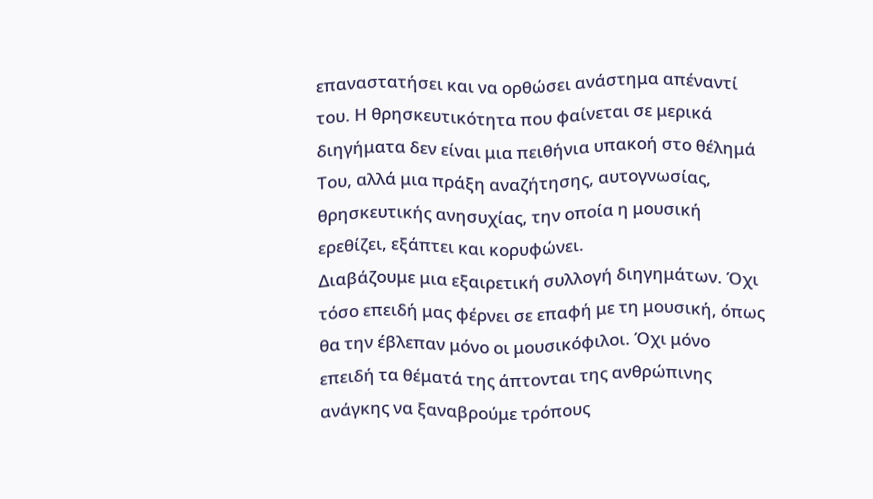επαναστατήσει και να ορθώσει ανάστημα απέναντί του. Η θρησκευτικότητα που φαίνεται σε μερικά διηγήματα δεν είναι μια πειθήνια υπακοή στο θέλημά Του, αλλά μια πράξη αναζήτησης, αυτογνωσίας, θρησκευτικής ανησυχίας, την οποία η μουσική ερεθίζει, εξάπτει και κορυφώνει.
Διαβάζουμε μια εξαιρετική συλλογή διηγημάτων. Όχι τόσο επειδή μας φέρνει σε επαφή με τη μουσική, όπως θα την έβλεπαν μόνο οι μουσικόφιλοι. Όχι μόνο επειδή τα θέματά της άπτονται της ανθρώπινης ανάγκης να ξαναβρούμε τρόπους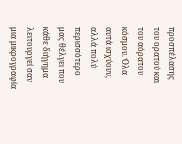προσπέλασης του ορατού και του αόρατου κόσμου. Όλα αυτά ισχύουν, αλλά πολύ περισσότερο μας θέλγει που κάθε διήγημα λειτουργεί σαν μια μικρογραφία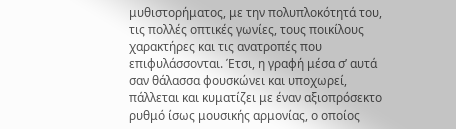μυθιστορήματος, με την πολυπλοκότητά του, τις πολλές οπτικές γωνίες, τους ποικίλους χαρακτήρες και τις ανατροπές που επιφυλάσσονται. Έτσι, η γραφή μέσα σ’ αυτά σαν θάλασσα φουσκώνει και υποχωρεί, πάλλεται και κυματίζει με έναν αξιοπρόσεκτο ρυθμό ίσως μουσικής αρμονίας, ο οποίος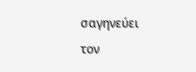σαγηνεύει τον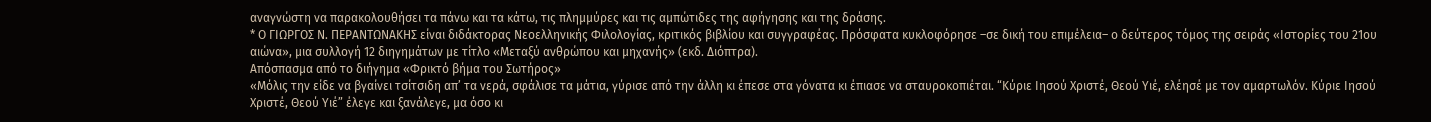αναγνώστη να παρακολουθήσει τα πάνω και τα κάτω, τις πλημμύρες και τις αμπώτιδες της αφήγησης και της δράσης.
* Ο ΓΙΩΡΓΟΣ Ν. ΠΕΡΑΝΤΩΝΑΚΗΣ είναι διδάκτορας Νεοελληνικής Φιλολογίας, κριτικός βιβλίου και συγγραφέας. Πρόσφατα κυκλοφόρησε –σε δική του επιμέλεια– ο δεύτερος τόμος της σειράς «Ιστορίες του 21ου αιώνα», μια συλλογή 12 διηγημάτων με τίτλο «Μεταξύ ανθρώπου και μηχανής» (εκδ. Διόπτρα).
Απόσπασμα από το διήγημα «Φρικτό βήμα του Σωτήρος»
«Μόλις την είδε να βγαίνει τσίτσιδη απ’ τα νερά, σφάλισε τα μάτια, γύρισε από την άλλη κι έπεσε στα γόνατα κι έπιασε να σταυροκοπιέται. “Κύριε Ιησού Χριστέ, Θεού Υιέ, ελέησέ με τον αμαρτωλόν. Κύριε Ιησού Χριστέ, Θεού Υιέ” έλεγε και ξανάλεγε, μα όσο κι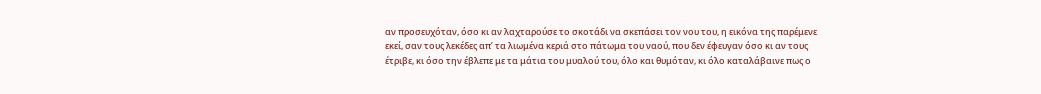αν προσευχόταν, όσο κι αν λαχταρούσε το σκοτάδι να σκεπάσει τον νου του, η εικόνα της παρέμενε εκεί, σαν τους λεκέδες απ’ τα λιωμένα κεριά στο πάτωμα του ναού, που δεν έφευγαν όσο κι αν τους έτριβε, κι όσο την έβλεπε με τα μάτια του μυαλού του, όλο και θυμόταν, κι όλο καταλάβαινε πως ο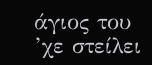άγιος του ’χε στείλει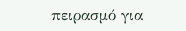πειρασμό για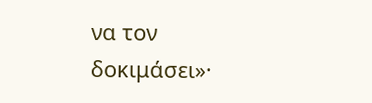να τον δοκιμάσει»·